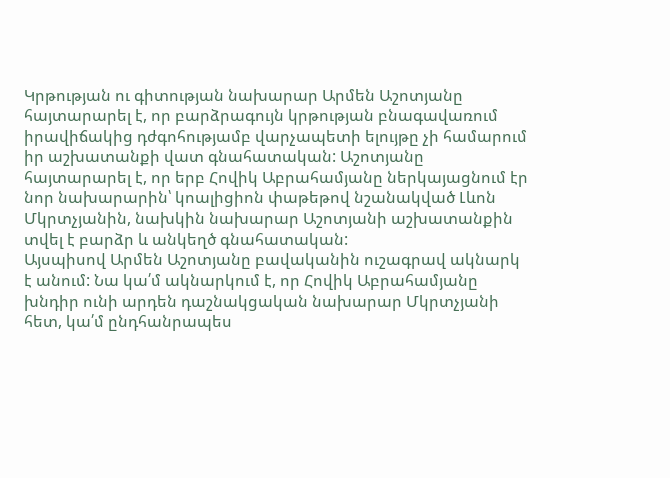Կրթության ու գիտության նախարար Արմեն Աշոտյանը հայտարարել է, որ բարձրագույն կրթության բնագավառում իրավիճակից դժգոհությամբ վարչապետի ելույթը չի համարում իր աշխատանքի վատ գնահատական: Աշոտյանը հայտարարել է, որ երբ Հովիկ Աբրահամյանը ներկայացնում էր նոր նախարարին՝ կոալիցիոն փաթեթով նշանակված Լևոն Մկրտչյանին, նախկին նախարար Աշոտյանի աշխատանքին տվել է բարձր և անկեղծ գնահատական:
Այսպիսով Արմեն Աշոտյանը բավականին ուշագրավ ակնարկ է անում: Նա կա՛մ ակնարկում է, որ Հովիկ Աբրահամյանը խնդիր ունի արդեն դաշնակցական նախարար Մկրտչյանի հետ, կա՛մ ընդհանրապես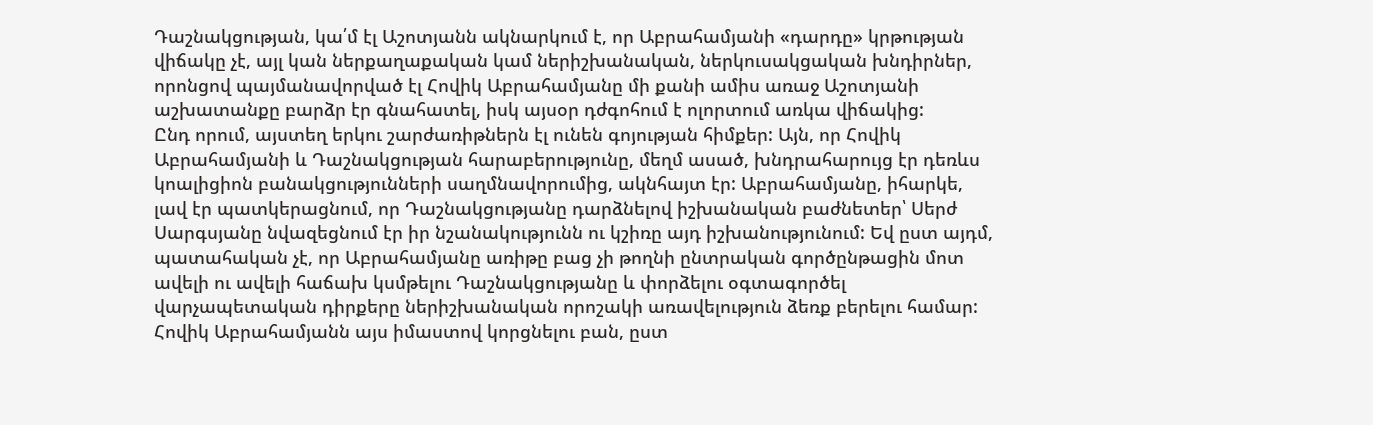Դաշնակցության, կա՛մ էլ Աշոտյանն ակնարկում է, որ Աբրահամյանի «դարդը» կրթության վիճակը չէ, այլ կան ներքաղաքական կամ ներիշխանական, ներկուսակցական խնդիրներ, որոնցով պայմանավորված էլ Հովիկ Աբրահամյանը մի քանի ամիս առաջ Աշոտյանի աշխատանքը բարձր էր գնահատել, իսկ այսօր դժգոհում է ոլորտում առկա վիճակից:
Ընդ որում, այստեղ երկու շարժառիթներն էլ ունեն գոյության հիմքեր: Այն, որ Հովիկ Աբրահամյանի և Դաշնակցության հարաբերությունը, մեղմ ասած, խնդրահարույց էր դեռևս կոալիցիոն բանակցությունների սաղմնավորումից, ակնհայտ էր: Աբրահամյանը, իհարկե, լավ էր պատկերացնում, որ Դաշնակցությանը դարձնելով իշխանական բաժնետեր՝ Սերժ Սարգսյանը նվազեցնում էր իր նշանակությունն ու կշիռը այդ իշխանությունում: Եվ ըստ այդմ, պատահական չէ, որ Աբրահամյանը առիթը բաց չի թողնի ընտրական գործընթացին մոտ ավելի ու ավելի հաճախ կսմթելու Դաշնակցությանը և փորձելու օգտագործել վարչապետական դիրքերը ներիշխանական որոշակի առավելություն ձեռք բերելու համար:
Հովիկ Աբրահամյանն այս իմաստով կորցնելու բան, ըստ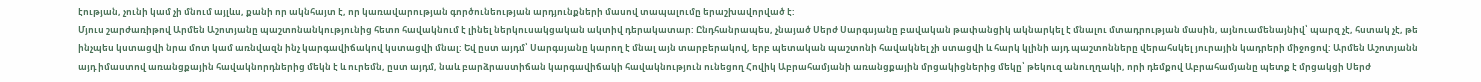էության, չունի կամ չի մնում այլևս, քանի որ ակնհայտ է, որ կառավարության գործունեության արդյունքների մասով տապալումը երաշխավորված է:
Մյուս շարժառիթով Արմեն Աշոտյանը պաշտոնանկությունից հետո հավակնում է լինել ներկուսակցական ակտիվ դերակատար: Ընդհանրապես, չնայած Սերժ Սարգսյանը բավական թափանցիկ ակնարկել է մնալու մտադրության մասին, այնուամենայնիվ՝ պարզ չէ, հստակ չէ, թե ինչպես կստացվի նրա մոտ կամ առնվազն ինչ կարգավիճակով կստացվի մնալ: Եվ ըստ այդմ՝ Սարգսյանը կարող է մնալ այն տարբերակով, երբ պետական պաշտոնի հավակնել չի ստացվի և հարկ կլինի այդ պաշտոնները վերահսկել յուրային կադրերի միջոցով: Արմեն Աշոտյանն այդ իմաստով առանցքային հավակնորդներից մեկն է և ուրեմն, ըստ այդմ, նաև բարձրաստիճան կարգավիճակի հավակնություն ունեցող Հովիկ Աբրահամյանի առանցքային մրցակիցներից մեկը՝ թեկուզ անուղղակի, որի դեմքով Աբրահամյանը պետք է մրցակցի Սերժ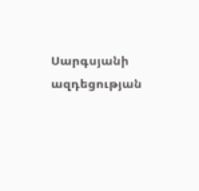Սարգսյանի ազդեցության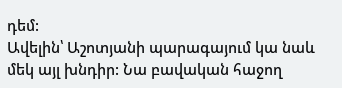դեմ:
Ավելին՝ Աշոտյանի պարագայում կա նաև մեկ այլ խնդիր: Նա բավական հաջող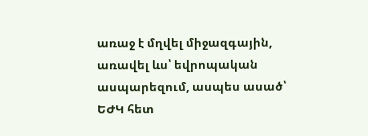առաջ է մղվել միջազգային, առավել ևս՝ եվրոպական ասպարեզում, ասպես ասած՝ ԵԺԿ հետ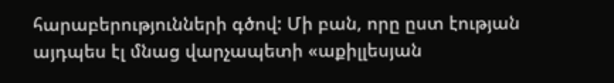հարաբերությունների գծով: Մի բան, որը ըստ էության այդպես էլ մնաց վարչապետի «աքիլլեսյան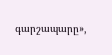գարշապարը»,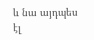և նա այդպես էլ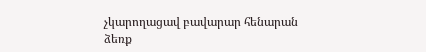չկարողացավ բավարար հենարան ձեռք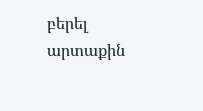բերել արտաքին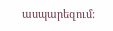ասպարեզում: